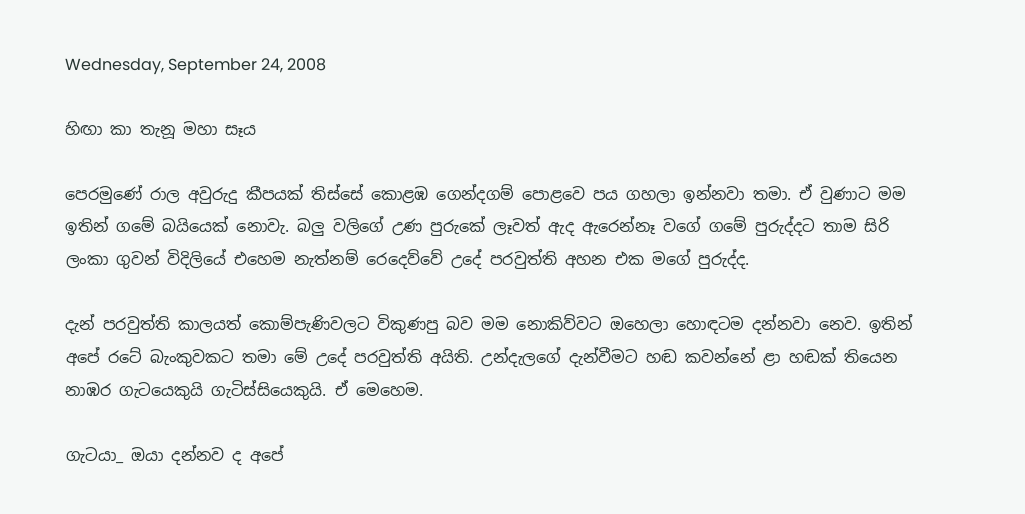Wednesday, September 24, 2008

හිඟා කා තැනූ මහා සෑය

පෙරමුණේ රාල අවුරුදු කීපයක් තිස්සේ කොළඹ ගෙන්දගම් පොළවෙ පය ගහලා ඉන්නවා තමා. ඒ වුණාට මම ඉතින් ගමේ බයියෙක් නොවැ. බලු වලිගේ උණ පුරුකේ ලෑවත් ඇද ඇරෙන්නෑ වගේ ගමේ පුරුද්දට තාම සිරි ලංකා ගුවන් විදිලියේ එහෙම නැත්නම් රෙදෙව්වේ උදේ පරවුත්ති අහන එක මගේ පුරුද්ද.

දැන් පරවුත්ති කාලයත් කොම්පැණිවලට විකුණපු බව මම නොකිව්වට ඔහෙලා හොඳටම දන්නවා නෙව. ඉතින් අපේ රටේ බැංකුවකට තමා මේ උදේ පරවුත්ති අයිති. උන්දැලගේ දැන්වීමට හඬ කවන්නේ ළා හඬක් තියෙන නාඹර ගැටයෙකුයි ගැටිස්සියෙකුයි. ඒ මෙහෙම.

ගැටයා_ ඔයා දන්නව ද අපේ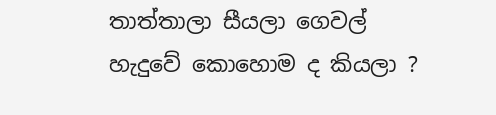තාත්තාලා සීයලා ගෙවල් හැදුවේ කොහොම ද කියලා ?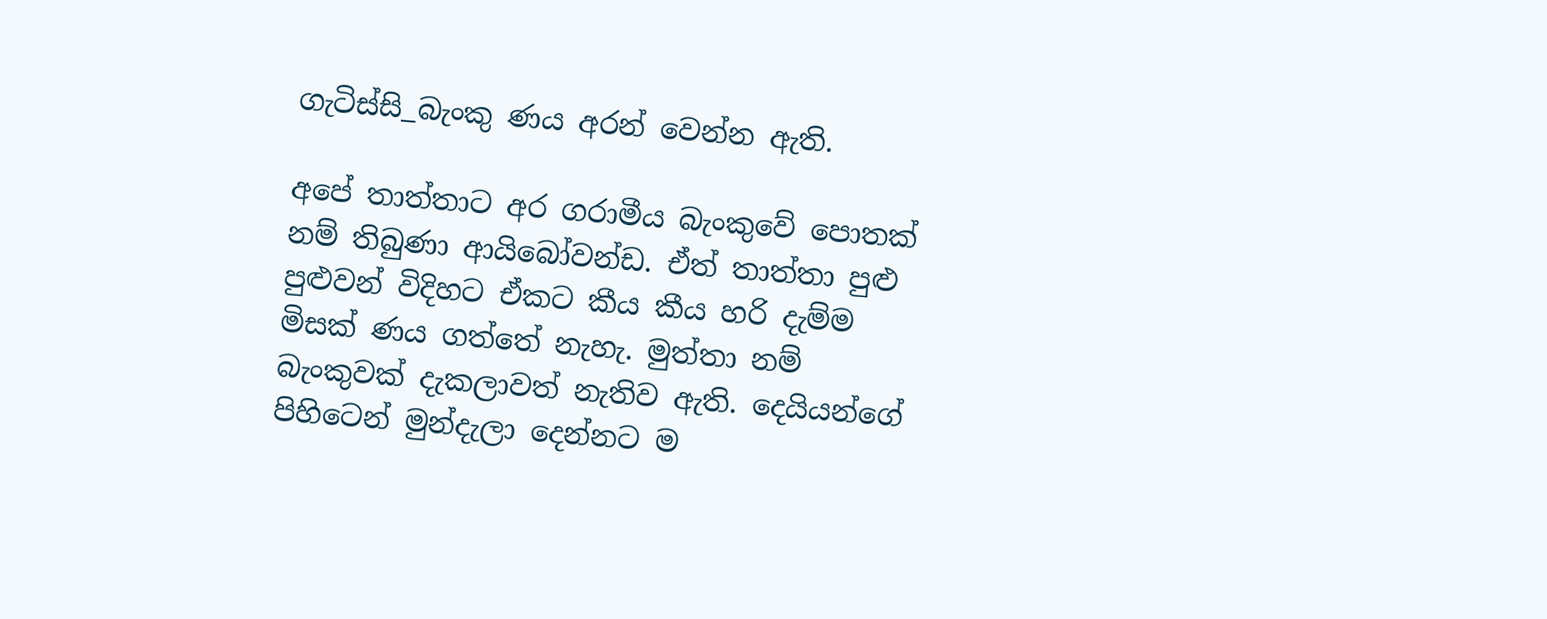ගැටිස්සි_බැංකු ණය අරන් වෙන්න ඇති.

අපේ තාත්තාට අර ගරාමීය බැංකුවේ පොතක් නම් තිබුණා ආයිබෝවන්ඩ. ඒත් තාත්තා පුළු පුළුවන් විදිහට ඒකට කීය කීය හරි දැම්ම මිසක් ණය ගත්තේ නැහැ. මුත්තා නම් බැංකුවක් දැකලාවත් නැතිව ඇති. දෙයියන්ගේ පිහිටෙන් මුන්දැලා දෙන්නට ම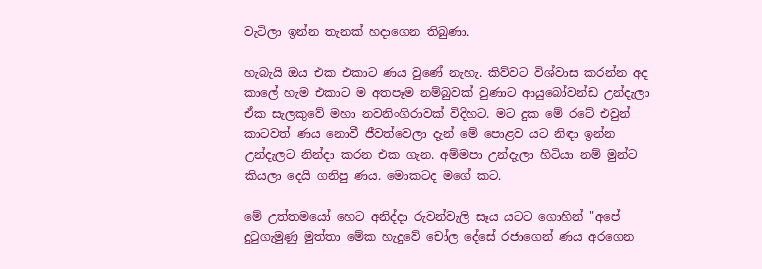වැටිලා ඉන්න තැනක් හදාගෙන තිබුණා.

හැබැයි ඔය එක එකාට ණය ‍වුණේ නැහැ. කිව්වට විශ්වාස කරන්න අද කාලේ හැම එකාට ම අතපෑම නම්බුවක් වුණාට ආයුබෝවන්ඩ උන්දැලා ඒක සැලකුවේ මහා නවනිංගිරාවක් විදිහට. මට දුක මේ රටේ එවුන් කාටවත් ණය නොවී ජීවත්වෙලා දැන් මේ පොළව යට නිඳා ඉන්න උන්දැලට නින්දා කරන එක ගැන. අම්මපා උන්දැලා හිටියා නම් මුන්ට කියලා දෙයි ගනිපු ණය. මොකටද මගේ කට.

මේ උත්තමයෝ හෙට අනිද්දා රුවන්වැලි සෑය යටට ගොහින් "අපේ දුටුගැමුණු මුත්තා මේක හැදුවේ චෝල දේසේ රජාගෙන් ණය අරගෙන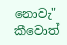නොවැ" කීවොත්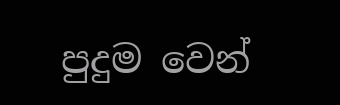පුදුම වෙන්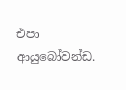එපා ආයුබෝවන්ඩ.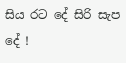සිය රට දේ සිරි සැප දේ !